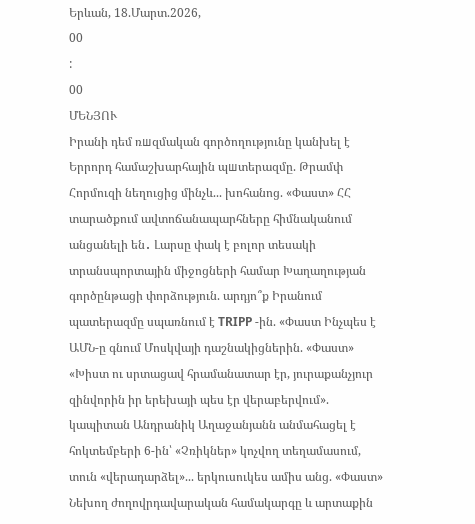Երևան, 18.Մարտ.2026,
00
:
00
ՄԵՆՅՈՒ
Իրանի դեմ ռшզմական գործողությունը կանխել է Երրորդ համաշխարհային պшտերազմը. Թրամփ Հորմուզի նեղուցից մինչև... խոհանոց. «Փաստ» ՀՀ տարածքում ավտոճանապարհները հիմնականում անցանելի են․ Լարսը փակ է բոլոր տեսակի տրանսպորտային միջոցների համար Խաղաղության գործընթացի փորձություն. արդյո՞ք Իրանում պատերազմը սպառնում է TRIPP -ին. «Փաստ Ինչպես է ԱՄՆ-ը գնում Մոսկվայի դաշնակիցներին. «Փաստ» «Խիստ ու սրտացավ հրամանատար էր, յուրաքանչյուր զինվորին իր երեխայի պես էր վերաբերվում». կապիտան Անդրանիկ Աղաջանյանն անմահացել է հոկտեմբերի 6-ին՝ «Չռիկներ» կոչվող տեղամասում, տուն «վերադարձել»... երկուսուկես ամիս անց. «Փաստ» Նեխող ժողովրդավարական համակարգը և արտաքին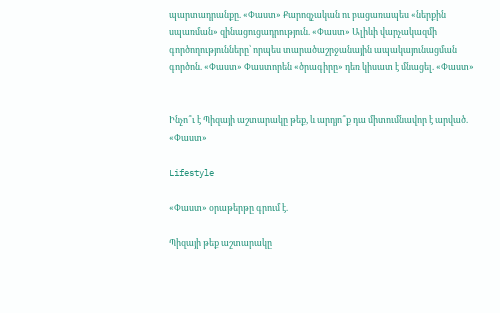պարտադրանքը. «Փաստ» Քարոզչական ու բացառապես «ներքին սպառման» զինացուցադրություն. «Փաստ» Ալիևի վարչակազմի գործողությունները՝ որպես տարածաշրջանային ապակայունացման գործոն. «Փաստ» Փաստորեն «ծրագիրը» դեռ կիսատ է մնացել. «Փաստ»


Ինչո՞ւ է Պիզայի աշտարակը թեք, և արդյո՞ք դա միտումնավոր է արված. «Փաստ»

Lifestyle

«Փաստ» օրաթերթը գրում է.

Պիզայի թեք աշտարակը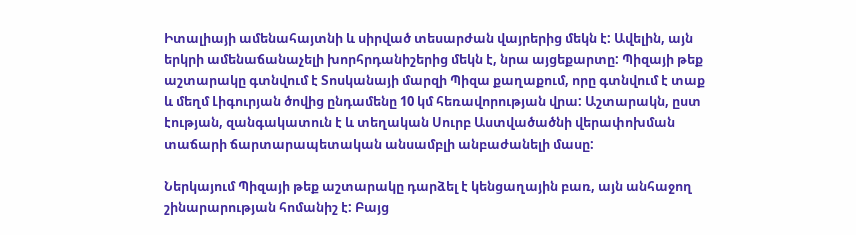Իտալիայի ամենահայտնի և սիրված տեսարժան վայրերից մեկն է: Ավելին, այն երկրի ամենաճանաչելի խորհրդանիշերից մեկն է, նրա այցեքարտը: Պիզայի թեք աշտարակը գտնվում է Տոսկանայի մարզի Պիզա քաղաքում, որը գտնվում է տաք և մեղմ Լիգուրյան ծովից ընդամենը 10 կմ հեռավորության վրա: Աշտարակն, ըստ էության, զանգակատուն է և տեղական Սուրբ Աստվածածնի վերափոխման տաճարի ճարտարապետական անսամբլի անբաժանելի մասը:

Ներկայում Պիզայի թեք աշտարակը դարձել է կենցաղային բառ, այն անհաջող շինարարության հոմանիշ է: Բայց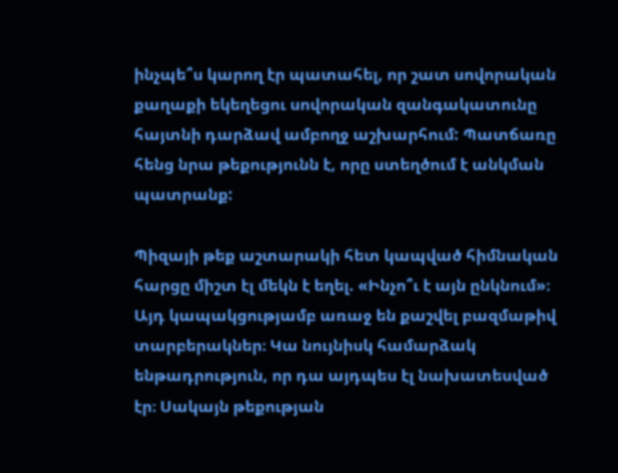ինչպե՞ս կարող էր պատահել, որ շատ սովորական քաղաքի եկեղեցու սովորական զանգակատունը հայտնի դարձավ ամբողջ աշխարհում: Պատճառը հենց նրա թեքությունն է, որը ստեղծում է անկման պատրանք:

Պիզայի թեք աշտարակի հետ կապված հիմնական հարցը միշտ էլ մեկն է եղել. «Ինչո՞ւ է այն ընկնում»։ Այդ կապակցությամբ առաջ են քաշվել բազմաթիվ տարբերակներ։ Կա նույնիսկ համարձակ ենթադրություն, որ դա այդպես էլ նախատեսված էր։ Սակայն թեքության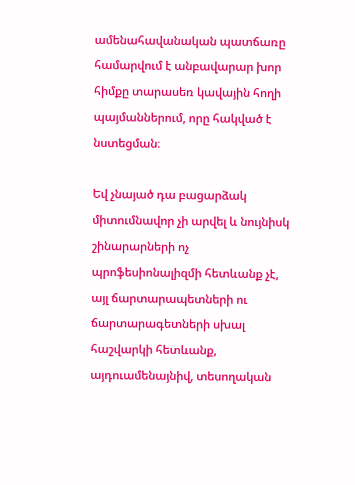ամենահավանական պատճառը համարվում է անբավարար խոր հիմքը տարասեռ կավային հողի պայմաններում, որը հակված է նստեցման։

Եվ չնայած դա բացարձակ միտումնավոր չի արվել և նույնիսկ շինարարների ոչ պրոֆեսիոնալիզմի հետևանք չէ, այլ ճարտարապետների ու ճարտարագետների սխալ հաշվարկի հետևանք, այդուամենայնիվ, տեսողական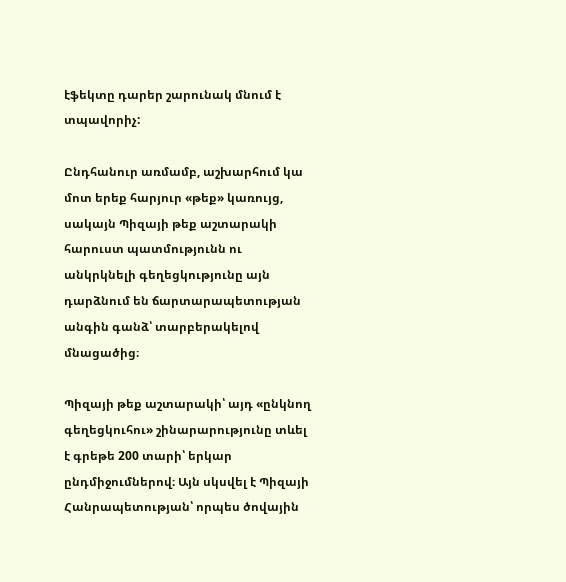էֆեկտը դարեր շարունակ մնում է տպավորիչ:

Ընդհանուր առմամբ, աշխարհում կա մոտ երեք հարյուր «թեք» կառույց, սակայն Պիզայի թեք աշտարակի հարուստ պատմությունն ու անկրկնելի գեղեցկությունը այն դարձնում են ճարտարապետության անգին գանձ՝ տարբերակելով մնացածից։

Պիզայի թեք աշտարակի՝ այդ «ընկնող գեղեցկուհու» շինարարությունը տևել է գրեթե 200 տարի՝ երկար ընդմիջումներով։ Այն սկսվել է Պիզայի Հանրապետության՝ որպես ծովային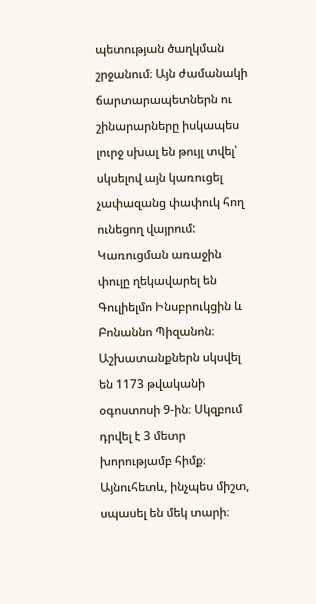պետության ծաղկման շրջանում։ Այն ժամանակի ճարտարապետներն ու շինարարները իսկապես լուրջ սխալ են թույլ տվել՝ սկսելով այն կառուցել չափազանց փափուկ հող ունեցող վայրում: Կառուցման առաջին փուլը ղեկավարել են Գուլիելմո Ինսբրուկցին և Բոնաննո Պիզանոն։ Աշխատանքներն սկսվել են 1173 թվականի օգոստոսի 9-ին։ Սկզբում դրվել է 3 մետր խորությամբ հիմք։ Այնուհետև, ինչպես միշտ, սպասել են մեկ տարի։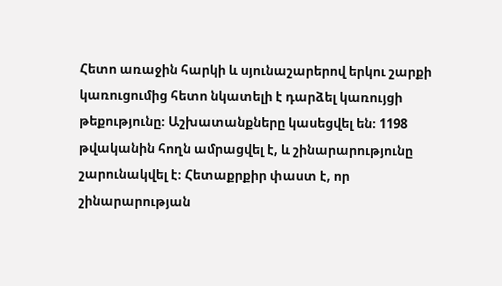Հետո առաջին հարկի և սյունաշարերով երկու շարքի կառուցումից հետո նկատելի է դարձել կառույցի թեքությունը։ Աշխատանքները կասեցվել են։ 1198 թվականին հողն ամրացվել է, և շինարարությունը շարունակվել է։ Հետաքրքիր փաստ է, որ շինարարության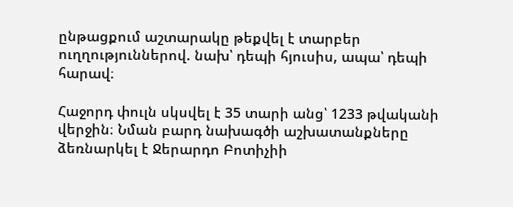ընթացքում աշտարակը թեքվել է տարբեր ուղղություններով. նախ՝ դեպի հյուսիս, ապա՝ դեպի հարավ։

Հաջորդ փուլն սկսվել է 35 տարի անց՝ 1233 թվականի վերջին։ Նման բարդ նախագծի աշխատանքները ձեռնարկել է Ջերարդո Բոտիչիի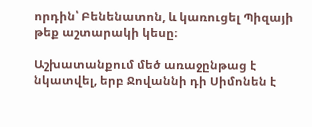որդին՝ Բենենատոն, և կառուցել Պիզայի թեք աշտարակի կեսը։

Աշխատանքում մեծ առաջընթաց է նկատվել, երբ Ջովաննի դի Սիմոնեն է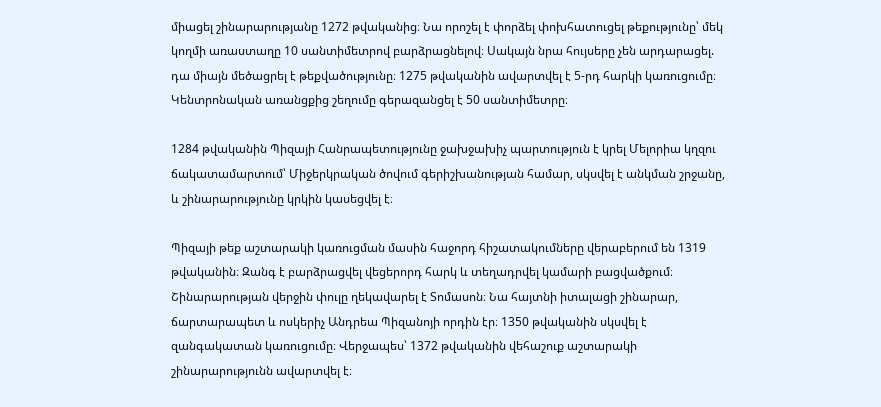միացել շինարարությանը 1272 թվականից։ Նա որոշել է փորձել փոխհատուցել թեքությունը՝ մեկ կողմի առաստաղը 10 սանտիմետրով բարձրացնելով։ Սակայն նրա հույսերը չեն արդարացել. դա միայն մեծացրել է թեքվածությունը։ 1275 թվականին ավարտվել է 5-րդ հարկի կառուցումը։ Կենտրոնական առանցքից շեղումը գերազանցել է 50 սանտիմետրը։

1284 թվականին Պիզայի Հանրապետությունը ջախջախիչ պարտություն է կրել Մելորիա կղզու ճակատամարտում՝ Միջերկրական ծովում գերիշխանության համար, սկսվել է անկման շրջանը, և շինարարությունը կրկին կասեցվել է։

Պիզայի թեք աշտարակի կառուցման մասին հաջորդ հիշատակումները վերաբերում են 1319 թվականին։ Զանգ է բարձրացվել վեցերորդ հարկ և տեղադրվել կամարի բացվածքում։ Շինարարության վերջին փուլը ղեկավարել է Տոմասոն։ Նա հայտնի իտալացի շինարար, ճարտարապետ և ոսկերիչ Անդրեա Պիզանոյի որդին էր։ 1350 թվականին սկսվել է զանգակատան կառուցումը։ Վերջապես՝ 1372 թվականին վեհաշուք աշտարակի շինարարությունն ավարտվել է։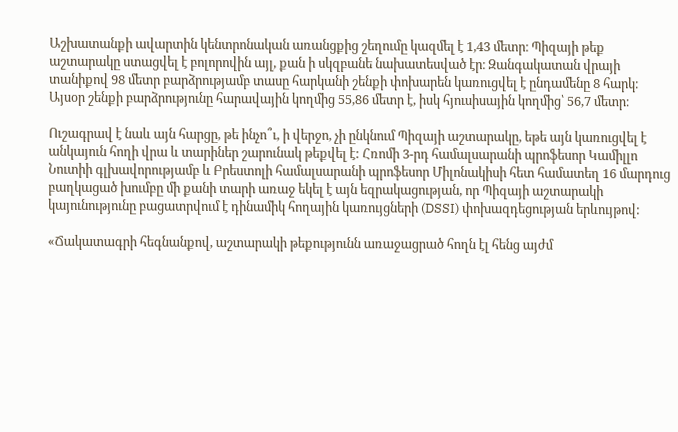Աշխատանքի ավարտին կենտրոնական առանցքից շեղումը կազմել է 1,43 մետր։ Պիզայի թեք աշտարակը ստացվել է բոլորովին այլ, քան ի սկզբանե նախատեսված էր։ Զանգակատան վրայի տանիքով 98 մետր բարձրությամբ տասը հարկանի շենքի փոխարեն կառուցվել է ընդամենը 8 հարկ։ Այսօր շենքի բարձրությունը հարավային կողմից 55,86 մետր է, իսկ հյուսիսային կողմից՝ 56,7 մետր։

Ուշագրավ է նաև այն հարցը, թե ինչո՞ւ, ի վերջո, չի ընկնում Պիզայի աշտարակը, եթե այն կառուցվել է անկայուն հողի վրա և տարիներ շարունակ թեքվել է: Հռոմի 3-րդ համալսարանի պրոֆեսոր Կամիլլո Նուտիի գլխավորությամբ և Բրեստոլի համալսարանի պրոֆեսոր Միլոնակիսի հետ համատեղ 16 մարդուց բաղկացած խումբը մի քանի տարի առաջ եկել է այն եզրակացության, որ Պիզայի աշտարակի կայունությունը բացատրվում է դինամիկ հողային կառույցների (DSSI) փոխազդեցության երևույթով:

«Ճակատագրի հեգնանքով, աշտարակի թեքությունն առաջացրած հողն էլ հենց այժմ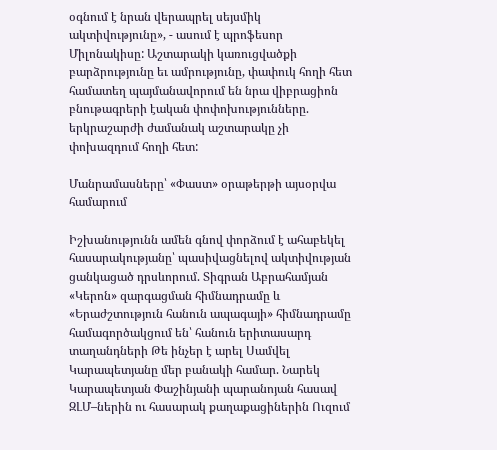օգնում է նրան վերապրել սեյսմիկ ակտիվությունը», - ասում է պրոֆեսոր Միլոնակիսը: Աշտարակի կառուցվածքի բարձրությունը եւ ամրությունը, փափուկ հողի հետ համատեղ պայմանավորում են նրա վիբրացիոն բնութագրերի էական փոփոխությունները. երկրաշարժի ժամանակ աշտարակը չի փոխազդում հողի հետ:

Մանրամասները՝ «Փաստ» օրաթերթի այսօրվա համարում

Իշխանությունն ամեն գնով փորձում է ահաբեկել հասարակությանը՝ պասիվացնելով ակտիվության ցանկացած դրսևորում. Տիգրան Աբրահամյան «Կերոն» զարգացման հիմնադրամը և «Երաժշտություն հանուն ապագայի» հիմնադրամը համագործակցում են՝ հանուն երիտասարդ տաղանդների Թե ինչեր է արել Սամվել Կարապետյանը մեր բանակի համար. Նարեկ Կարապետյան Փաշինյանի պարանոյան հասավ ԶԼՄ–ներին ու հասարակ քաղաքացիներին Ուզում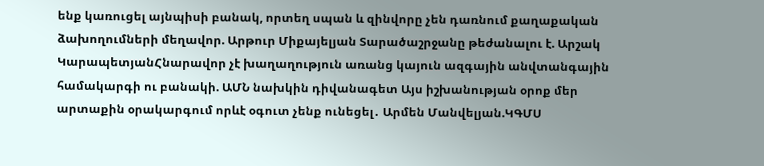ենք կառուցել այնպիսի բանակ, որտեղ սպան և զինվորը չեն դառնում քաղաքական ձախողումների մեղավոր. Արթուր Միքայելյան Տարածաշրջանը թեժանալու է. Արշակ ԿարապետյանՀնարավոր չէ խաղաղություն առանց կայուն ազգային անվտանգային համակարգի ու բանակի. ԱՄՆ նախկին դիվանագետ Այս իշխանության օրոք մեր արտաքին օրակարգում որևէ օգուտ չենք ունեցել․ Արմեն Մանվելյան.ԿԳՄՍ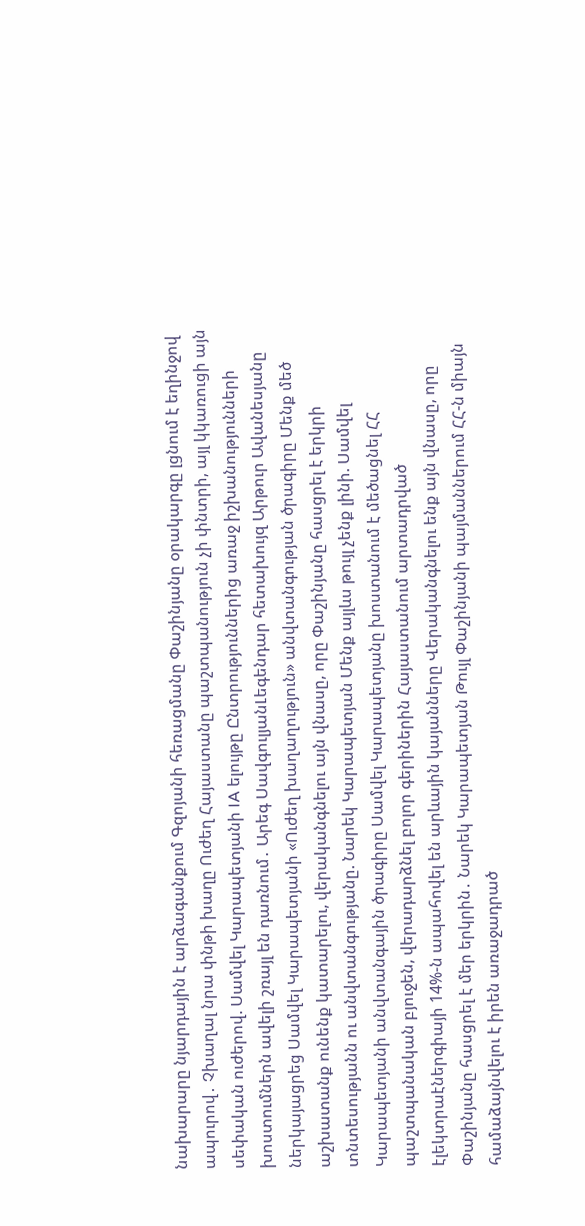նախարարը նյարդային է արձագանքում Գզոյանի հեռացմանը Փաշինյանը օրակարգը լցնում է եղինջով ապուրով․ Չխաղալ նրա փնթի խաղը Ուժեղ Հայաստանը պաշտպանություն չի փնտրի, այլ կկառուցի այն սեփական ուժերով. Սամվել Կարապետյանի IA ելույթը Ընտրություններից առաջ իշխանությունների խոստումներն ավելի շռայլ են դառնում․ Արեգ ՍավգուլյանԼեգենդար հետախույզ Արթուր Ավանեսյանը ներկայացրեց Սամվել Կարապետյանի «Ուժեղ խաղաղություն» անվտանգության ծրագիրը Մենք մեծ աշխատանք ունենք կատարելու, վերականգնելու այն վնասը, որը Փաշինյանը հասցրել է երկրի տնտեսությանն ու անվտանգությանը. Նարեկ Կարապետյան Մենք այլևս թույլ չենք լինի. Սամվել Կարապետյանի անվտանգային ծրագիրը Սամվել Կարապետյանը խոստանում է մեծացնել ՀՀ պաշտպանական բյուջեն, վերադարձնել բոլոր գերիներին Հայաստանում արտադրված էլեկտրաէներգիայի 14%-ն ապահովել են արևային կայանները Վերականգնելու ենք այն վնասը, որը Փաշինյանը հասցրել է մեր երկրին․ Նարեկ Կարապետյան Թույլ Փաշինյանի պայմաններում ՀՀ-ն միայն համաձայնվելու է իրեն առաջադրած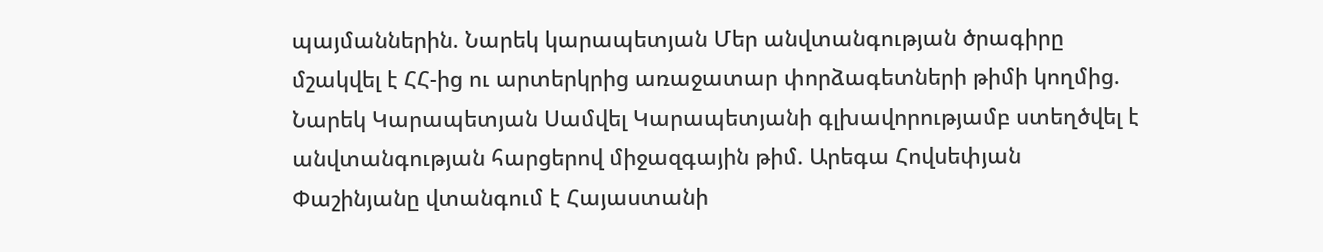պայմաններին. Նարեկ կարապետյան Մեր անվտանգության ծրագիրը մշակվել է ՀՀ-ից ու արտերկրից առաջատար փորձագետների թիմի կողմից. Նարեկ Կարապետյան Սամվել Կարապետյանի գլխավորությամբ ստեղծվել է անվտանգության հարցերով միջազգային թիմ. Արեգա Հովսեփյան Փաշինյանը վտանգում է Հայաստանի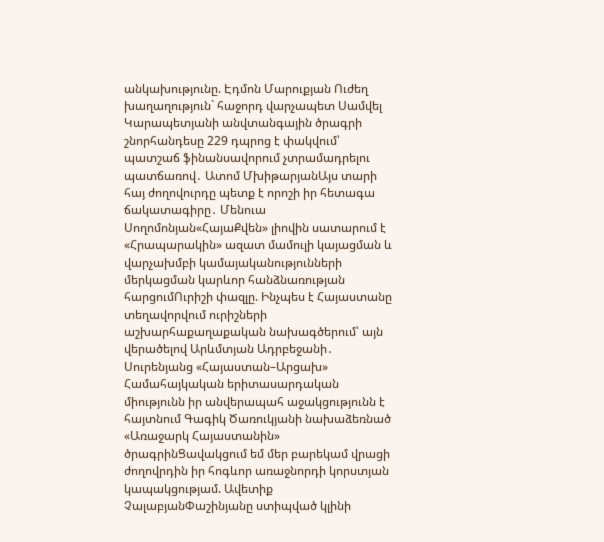անկախությունը. Էդմոն Մարուքյան Ուժեղ խաղաղություն` հաջորդ վարչապետ Սամվել Կարապետյանի անվտանգային ծրագրի շնորհանդեսը 229 դպրոց է փակվում՝ պատշաճ ֆինանսավորում չտրամադրելու պատճառով․ Ատոմ ՄխիթարյանԱյս տարի հայ ժողովուրդը պետք է որոշի իր հետագա ճակատագիրը․ Մենուա Սողոմոնյան«ՀայաՔվեն» լիովին սատարում է «Հրապարակին» ազատ մամուլի կայացման և վարչախմբի կամայականությունների մերկացման կարևոր հանձնառության հարցումՈւրիշի փազլը. Ինչպես է Հայաստանը տեղավորվում ուրիշների աշխարհաքաղաքական նախագծերում՝ այն վերածելով Արևմտյան Ադրբեջանի․ Սուրենյանց «Հայաստան–Արցախ» Համահայկական երիտասարդական միությունն իր անվերապահ աջակցությունն է հայտնում Գագիկ Ծառուկյանի նախաձեռնած «Առաջարկ Հայաստանին» ծրագրինՑավակցում եմ մեր բարեկամ վրացի ժողովրդին իր հոգևոր առաջնորդի կորստյան կապակցությամ. Ավետիք ՉալաբյանՓաշինյանը ստիպված կլինի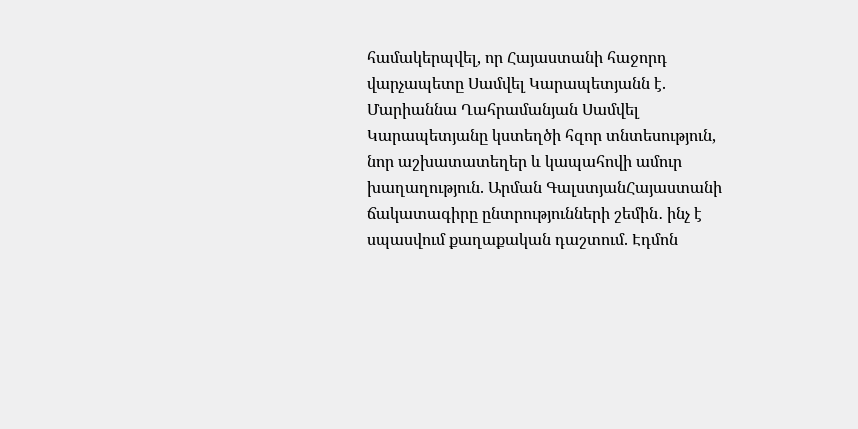համակերպվել, որ Հայաստանի հաջորդ վարչապետը Սամվել Կարապետյանն է. Մարիաննա Ղահրամանյան Սամվել Կարապետյանը կստեղծի հզոր տնտեսություն, նոր աշխատատեղեր և կապահովի ամուր խաղաղություն. Արման ԳալստյանՀայաստանի ճակատագիրը ընտրությունների շեմին․ ինչ է սպասվում քաղաքական դաշտում. Էդմոն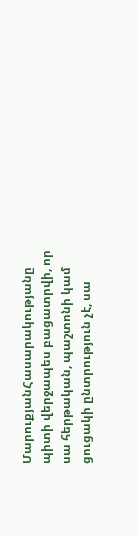ՄարուքյանՀասարակությանը պիտի վերջապես բացատրվի, որ սա հերթական, պաշտոնի կամ ցուցակի ընտրություն չէ, սա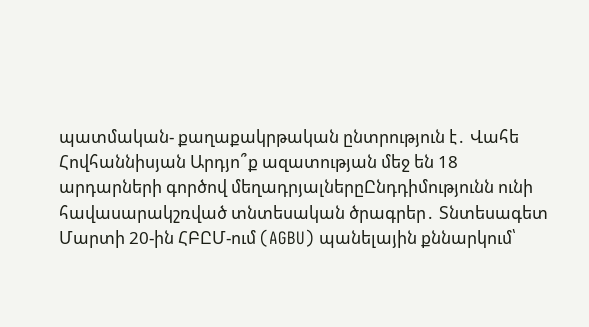պատմական- քաղաքակրթական ընտրություն է․ Վահե Հովհաննիսյան Արդյո՞ք ազատության մեջ են 18 արդարների գործով մեղադրյալներըԸնդդիմությունն ունի հավասարակշռված տնտեսական ծրագրեր․ Տնտեսագետ Մարտի 20-ին ՀԲԸՄ-ում (AGBU) պանելային քննարկում՝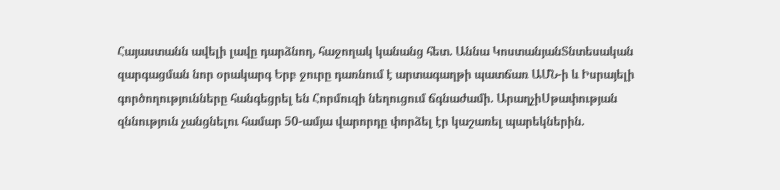Հայաստանն ավելի լավը դարձնող, հաջողակ կանանց հետ. Աննա ԿոստանյանՏնտեսական զարգացման նոր օրակարգ Երբ ջուրը դառնում է արտագաղթի պատճառ ԱՄՆ-ի և Իսրայելի գործողությունները հանգեցրել են Հորմուզի նեղուցում ճգնաժամի. ԱրաղչիՍթափության զննություն չանցնելու համար 50-ամյա վարորդը փորձել էր կաշառել պարեկներին.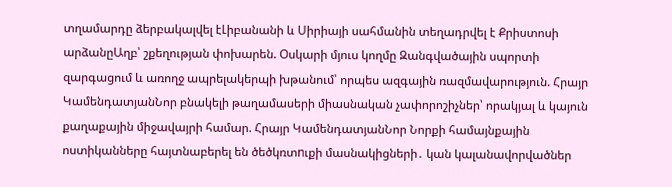տղամարդը ձերբակալվել էԼիբանանի և Սիրիայի սահմանին տեղադրվել է Քրիստոսի արձանըԱղբ՝ շքեղության փոխարեն. Օսկարի մյուս կողմը Զանգվածային սպորտի զարգացում և առողջ ապրելակերպի խթանում՝ որպես ազգային ռազմավարություն. Հրայր ԿամենդատյանՆոր բնակելի թաղամասերի միասնական չափորոշիչներ՝ որակյալ և կայուն քաղաքային միջավայրի համար. Հրայր ԿամենդատյանՆոր Նորքի համայնքային ոստիկանները հայտնաբերել են ծեծկռտnւքի մասնակիցների․ կան կալանավորվածներ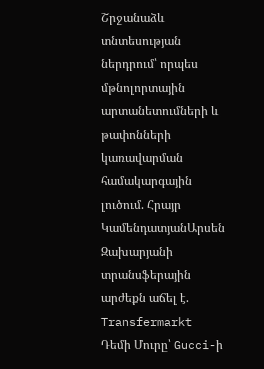Շրջանաձև տնտեսության ներդրում՝ որպես մթնոլորտային արտանետումների և թափոնների կառավարման համակարգային լուծում. Հրայր ԿամենդատյանԱրսեն Զախարյանի տրանսֆերային արժեքն աճել է. Transfermarkt Դեմի Մուրը՝ Gucci-ի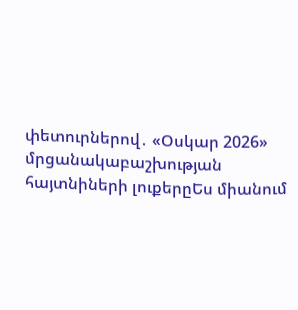փետուրներով․ «Օսկար 2026» մրցանակաբաշխության հայտնիների լուքերըԵս միանում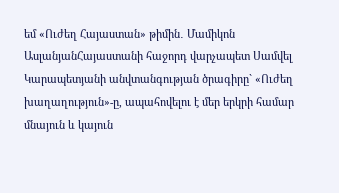եմ «Ուժեղ Հայաստան» թիմին․ Մամիկոն ԱսլանյանՀայաստանի հաջորդ վարչապետ Սամվել Կարապետյանի անվտանգության ծրագիրը` «Ուժեղ խաղաղություն»-ը, ապահովելու է մեր երկրի համար մնայուն և կայուն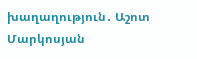խաղաղություն․ Աշոտ Մարկոսյան